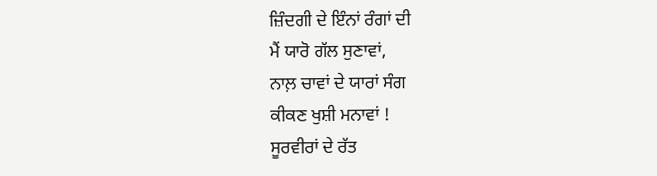ਜ਼ਿੰਦਗੀ ਦੇ ਇੰਨਾਂ ਰੰਗਾਂ ਦੀ
ਮੈਂ ਯਾਰੋ ਗੱਲ ਸੁਣਾਵਾਂ,
ਨਾਲ਼ ਚਾਵਾਂ ਦੇ ਯਾਰਾਂ ਸੰਗ
ਕੀਕਣ ਖੁਸ਼ੀ ਮਨਾਵਾਂ !
ਸੂਰਵੀਰਾਂ ਦੇ ਰੱਤ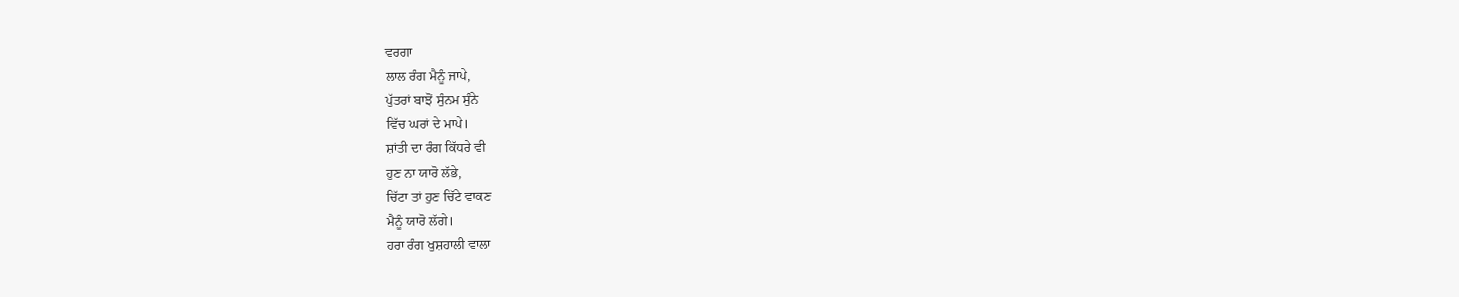ਵਰਗਾ
ਲਾਲ ਰੰਗ ਮੈਨੂੰ ਜਾਪੇ,
ਪੁੱਤਰਾਂ ਬਾਝੋਂ ਸੁੰਨਮ ਸੁੰਨੇ
ਵਿੱਚ ਘਰਾਂ ਦੇ ਮਾਪੇ।
ਸ਼ਾਂਤੀ ਦਾ ਰੰਗ ਕਿੱਧਰੇ ਵੀ
ਹੁਣ ਨਾ ਯਾਰੋ ਲੱਭੇ,
ਚਿੱਟਾ ਤਾਂ ਹੁਣ ਚਿੱਟੇ ਵਾਕਣ
ਮੈਨੂੰ ਯਾਰੋ ਲੱਗੇ।
ਹਰਾ ਰੰਗ ਖੁਸ਼ਹਾਲੀ ਵਾਲਾ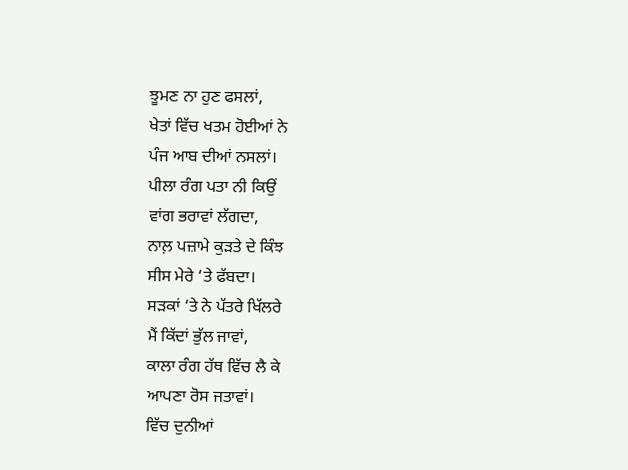ਝੂਮਣ ਨਾ ਹੁਣ ਫਸਲਾਂ,
ਖੇਤਾਂ ਵਿੱਚ ਖਤਮ ਹੋਈਆਂ ਨੇ
ਪੰਜ ਆਬ ਦੀਆਂ ਨਸਲਾਂ।
ਪੀਲਾ ਰੰਗ ਪਤਾ ਨੀ ਕਿਉਂ
ਵਾਂਗ ਭਰਾਵਾਂ ਲੱਗਦਾ,
ਨਾਲ਼ ਪਜ਼ਾਮੇ ਕੁੜਤੇ ਦੇ ਕਿੰਝ
ਸੀਸ ਮੇਰੇ ‘ਤੇ ਫੱਬਦਾ।
ਸੜਕਾਂ ‘ਤੇ ਨੇ ਪੱਤਰੇ ਖਿੱਲਰੇ
ਮੈਂ ਕਿੱਦਾਂ ਭੁੱਲ ਜਾਵਾਂ,
ਕਾਲਾ ਰੰਗ ਹੱਥ ਵਿੱਚ ਲੈ ਕੇ
ਆਪਣਾ ਰੋਸ ਜਤਾਵਾਂ।
ਵਿੱਚ ਦੁਨੀਆਂ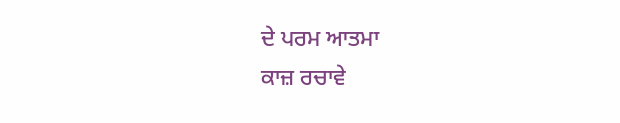ਦੇ ਪਰਮ ਆਤਮਾ
ਕਾਜ਼ ਰਚਾਵੇ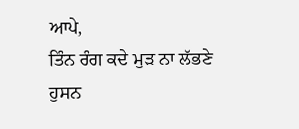ਆਪੇ,
ਤਿੰਨ ਰੰਗ ਕਦੇ ਮੁੜ ਨਾ ਲੱਭਣੇ
ਹੁਸਨ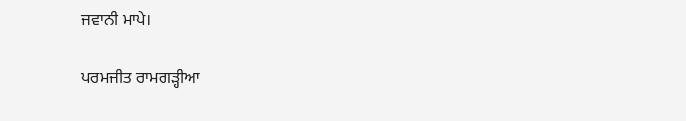ਜਵਾਨੀ ਮਾਪੇ।

ਪਰਮਜੀਤ ਰਾਮਗੜ੍ਹੀਆ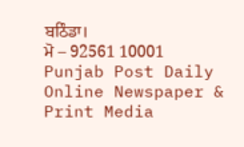ਬਠਿੰਡਾ।
ਮੋ – 92561 10001
Punjab Post Daily Online Newspaper & Print Media